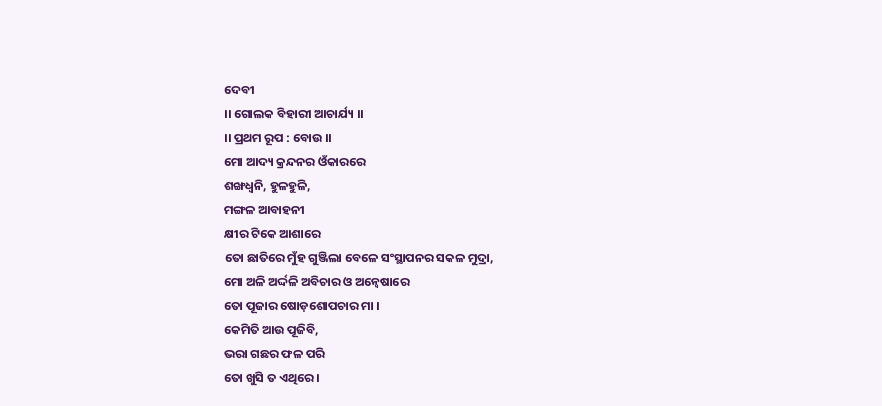ଦେବୀ
।। ଗୋଲକ ବିହାରୀ ଆଚାର୍ଯ୍ୟ ।।
।। ପ୍ରଥମ ରୂପ : ବୋଉ ।।
ମୋ ଆଦ୍ୟ କ୍ରନ୍ଦନର ଓଁକାରରେ
ଶଙ୍ଖଧ୍ୱନି, ହୁଳହୁଳି,
ମଙ୍ଗଳ ଆବାହନୀ
କ୍ଷୀର ଟିକେ ଆଶାରେ
ତୋ ଛାତିରେ ମୁଁହ ଗୁଞ୍ଜିଲା ବେଳେ ସଂସ୍ଥାପନର ସକଳ ମୁଦ୍ରା,
ମୋ ଅଳି ଅର୍ଦ୍ଦଳି ଅବିଚାର ଓ ଅନ୍ୱେଷାରେ
ତୋ ପୂଜାର ଷୋଡ଼ଶୋପଚାର ମା ।
କେମିତି ଆଉ ପୂଜିବି,
ଭରା ଗଛର ଫଳ ପରି
ତୋ ଖୁସି ତ ଏଥିରେ ।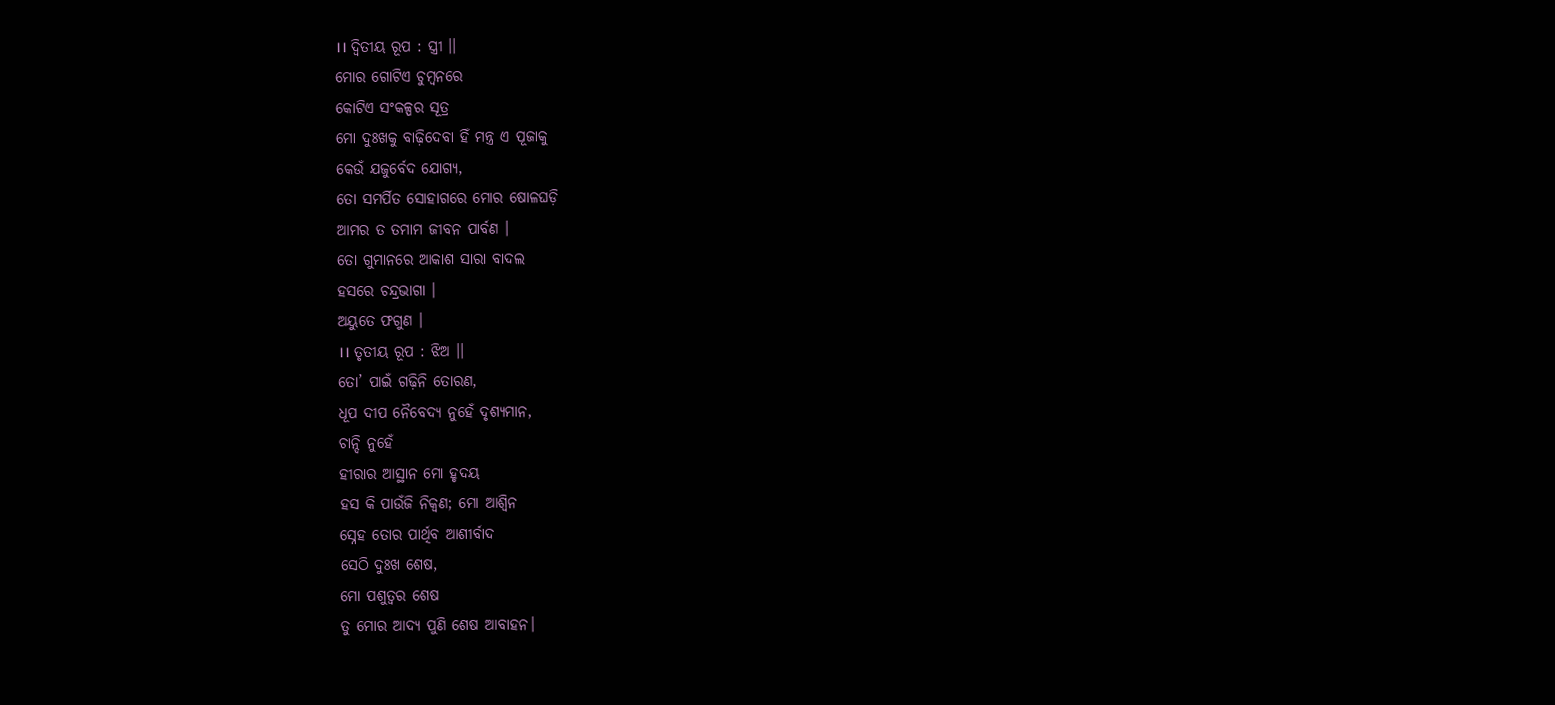।। ଦ୍ବିତୀୟ ରୂପ : ସ୍ତ୍ରୀ ।।
ମୋର ଗୋଟିଏ ଚୁମ୍ବନରେ
କୋଟିଏ ସଂକଳ୍ପର ସୂତ୍ର
ମୋ ଦୁଃଖକୁ ବାଢ଼ିଦେବା ହିଁ ମନ୍ତ୍ର ଏ ପୂଜାକୁ
କେଉଁ ଯଜୁର୍ବେଦ ଯୋଗ୍ୟ,
ତୋ ସମର୍ପିତ ସୋହାଗରେ ମୋର ଷୋଳଘଡ଼ି
ଆମର ତ ତମାମ ଜୀବନ ପାର୍ବଣ ।
ତୋ ଗୁମାନରେ ଆକାଶ ସାରା ବାଦଲ
ହସରେ ଚନ୍ଦ୍ରଭାଗା ।
ଅୟୁତେ ଫଗୁଣ ।
।। ତୃତୀୟ ରୂପ : ଝିଅ ।।
ତୋ’ ପାଇଁ ଗଢ଼ିନି ତୋରଣ,
ଧୂପ ଦୀପ ନୈବେଦ୍ୟ ନୁହେଁ ଦୃଶ୍ୟମାନ,
ଚାନ୍ଦି ନୁହେଁ
ହୀରାର ଆସ୍ଥାନ ମୋ ହୃଦୟ
ହସ କି ପାଉଁଜି ନିକ୍ବଣ; ମୋ ଆଶ୍ୱିନ
ସ୍ନେହ ତୋର ପାର୍ଥିବ ଆଶୀର୍ବାଦ
ସେଠି ଦୁଃଖ ଶେଷ,
ମୋ ପଶୁତ୍ୱର ଶେଷ
ତୁ ମୋର ଆଦ୍ୟ ପୁଣି ଶେଷ ଆବାହନ।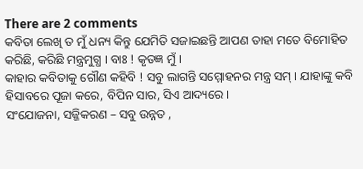There are 2 comments
କବିତା ଲେଖି ତ ମୁଁ ଧନ୍ୟ କିନ୍ତୁ ଯେମିତି ସଜାଇଛନ୍ତି ଆପଣ ତାହା ମତେ ବିମୋହିତ କରିଛି, କରିଛି ମନ୍ତ୍ରମୁଗ୍ଧ । ବାଃ ! କୃତଜ୍ଞ ମୁଁ ।
କାହାର କବିତାକୁ ଗୌଣ କହିବି ! ସବୁ ଲାଗନ୍ତି ସମ୍ମୋହନର ମନ୍ତ୍ର ସମ୍ । ଯାହାଙ୍କୁ କବି ହିସାବରେ ପୂଜା କରେ, ବିପିନ ସାର, ସିଏ ଆଦ୍ୟରେ ।
ସଂଯୋଜନା, ସଜ୍ଜିକରଣ – ସବୁ ଉନ୍ନତ ,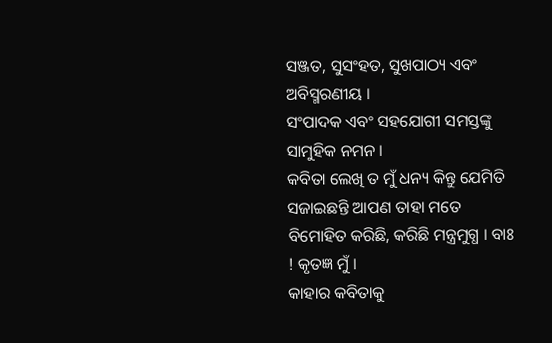ସଞ୍ଜତ, ସୁସଂହତ, ସୁଖପାଠ୍ୟ ଏବଂ ଅବିସ୍ମରଣୀୟ ।
ସଂପାଦକ ଏବଂ ସହଯୋଗୀ ସମସ୍ତଙ୍କୁ ସାମୁହିକ ନମନ ।
କବିତା ଲେଖି ତ ମୁଁ ଧନ୍ୟ କିନ୍ତୁ ଯେମିତି ସଜାଇଛନ୍ତି ଆପଣ ତାହା ମତେ ବିମୋହିତ କରିଛି, କରିଛି ମନ୍ତ୍ରମୁଗ୍ଧ । ବାଃ ! କୃତଜ୍ଞ ମୁଁ ।
କାହାର କବିତାକୁ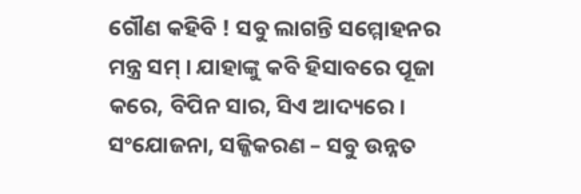ଗୌଣ କହିବି ! ସବୁ ଲାଗନ୍ତି ସମ୍ମୋହନର ମନ୍ତ୍ର ସମ୍ । ଯାହାଙ୍କୁ କବି ହିସାବରେ ପୂଜା କରେ, ବିପିନ ସାର, ସିଏ ଆଦ୍ୟରେ ।
ସଂଯୋଜନା, ସଜ୍ଜିକରଣ – ସବୁ ଉନ୍ନତ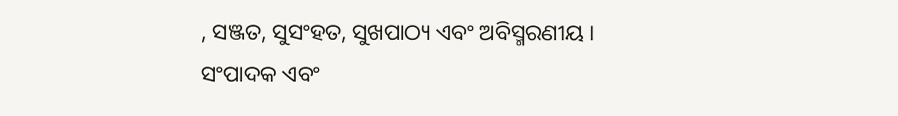, ସଞ୍ଜତ, ସୁସଂହତ, ସୁଖପାଠ୍ୟ ଏବଂ ଅବିସ୍ମରଣୀୟ ।
ସଂପାଦକ ଏବଂ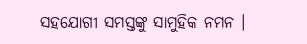ସହଯୋଗୀ ସମସ୍ତଙ୍କୁ ସାମୁହିକ ନମନ ।